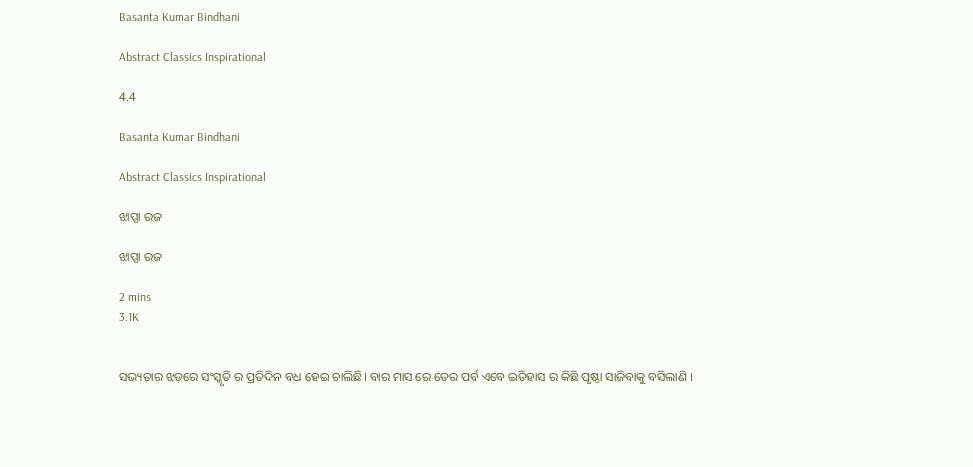Basanta Kumar Bindhani

Abstract Classics Inspirational

4.4

Basanta Kumar Bindhani

Abstract Classics Inspirational

ଝାପ୍ସା ରଜ

ଝାପ୍ସା ରଜ

2 mins
3.1K


ସଭ୍ୟତାର ଝଡ଼ରେ ସଂସ୍କୃତି ର ପ୍ରତିଦିନ ବଧ ହେଇ ଚାଲିଛି। ବାର ମାସ ରେ ତେର ପର୍ବ ଏବେ ଇତିହାସ ର କିଛି ପୃଷ୍ଠା ସାଜିବାକୁ ବସିଲାଣି ।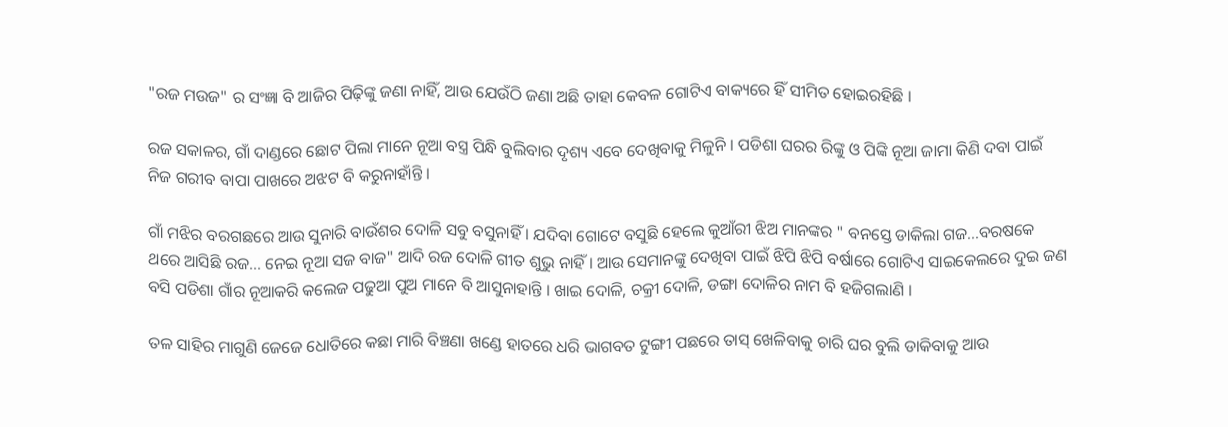"ରଜ ମଉଜ" ର ସଂଜ୍ଞା ବି ଆଜିର ପିଢ଼ିଙ୍କୁ ଜଣା ନାହିଁ, ଆଉ ଯେଉଁଠି ଜଣା ଅଛି ତାହା କେବଳ ଗୋଟିଏ ବାକ୍ୟରେ ହିଁ ସୀମିତ ହୋଇରହିଛି ।

ରଜ ସକାଳର, ଗାଁ ଦାଣ୍ଡରେ ଛୋଟ ପିଲା ମାନେ ନୂଆ ବସ୍ତ୍ର ପିନ୍ଧି ବୁଲିବାର ଦୃଶ୍ୟ ଏବେ ଦେଖିବାକୁ ମିଳୁନି । ପଡିଶା ଘରର ରିଙ୍କୁ ଓ ପିଙ୍କି ନୂଆ ଜାମା କିଣି ଦବା ପାଇଁ ନିଜ ଗରୀବ ବାପା ପାଖରେ ଅଝଟ ବି କରୁନାହାଁନ୍ତି ।

ଗାଁ ମଝିର ବରଗଛରେ ଆଉ ସୁନାରି ବାଉଁଶର ଦୋଳି ସବୁ ବସୁନାହିଁ । ଯଦିବା ଗୋଟେ ବସୁଛି ହେଲେ କୁଆଁରୀ ଝିଅ ମାନଙ୍କର " ବନସ୍ତେ ଡାକିଲା ଗଜ...ବରଷକେ ଥରେ ଆସିଛି ରଜ... ନେଇ ନୂଆ ସଜ ବାଜ" ଆଦି ରଜ ଦୋଳି ଗୀତ ଶୁଭୁ ନାହିଁ । ଆଉ ସେମାନଙ୍କୁ ଦେଖିବା ପାଇଁ ଝିପି ଝିପି ବର୍ଷାରେ ଗୋଟିଏ ସାଇକେଲରେ ଦୁଇ ଜଣ ବସି ପଡିଶା ଗାଁର ନୂଆକରି କଲେଜ ପଢୁଆ ପୁଅ ମାନେ ବି ଆସୁନାହାନ୍ତି । ଖାଇ ଦୋଳି, ଚକ୍ରୀ ଦୋଳି, ଡଙ୍ଗା ଦୋଳିର ନାମ ବି ହଜିଗଲାଣି ।

ତଳ ସାହିର ମାଗୁଣି ଜେଜେ ଧୋତିରେ କଛା ମାରି ବିଞ୍ଚଣା ଖଣ୍ଡେ ହାତରେ ଧରି ଭାଗବତ ଟୁଙ୍ଗୀ ପଛରେ ତାସ୍ ଖେଳିବାକୁ ଚାରି ଘର ବୁଲି ଡାକିବାକୁ ଆଉ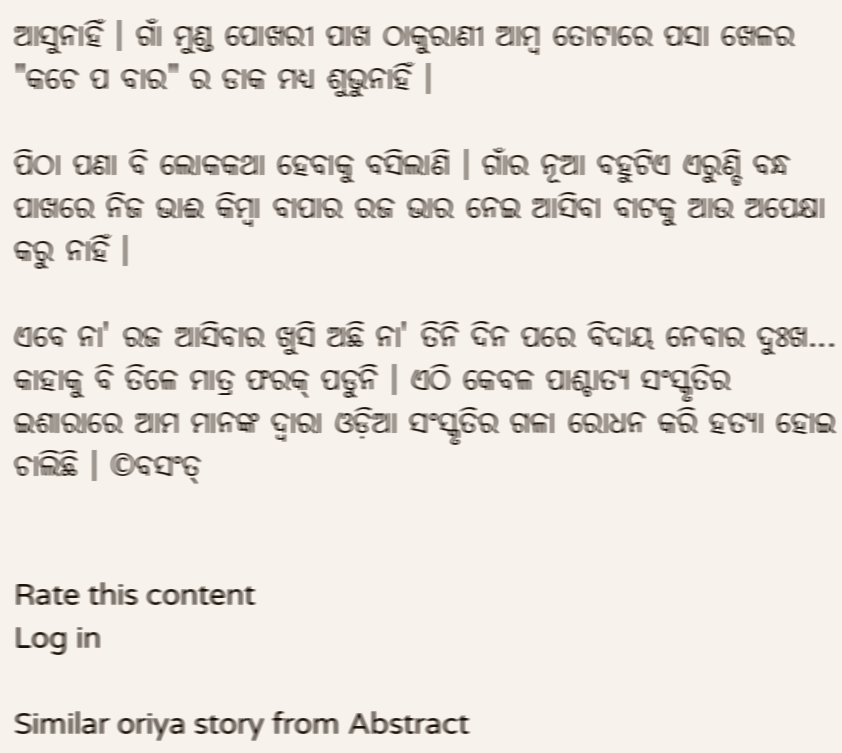ଆସୁନାହିଁ । ଗାଁ ମୁଣ୍ଡ ପୋଖରୀ ପାଖ ଠାକୁରାଣୀ ଆମ୍ବ ତୋଟାରେ ପସା ଖେଳର "କଚେ ପ ବାର" ର ଡାକ ମଧ୍ୟ ଶୁଭୁନାହିଁ ।

ପିଠା ପଣା ବି ଲୋକକଥା ହେବାକୁ ବସିଲାଣି । ଗାଁର ନୂଆ ବହୁଟିଏ ଏରୁଣ୍ଡି ବନ୍ଧ ପାଖରେ ନିଜ ଭାଈ କିମ୍ବା ବାପାର ରଜ ଭାର ନେଇ ଆସିବା ବାଟକୁ ଆଉ ଅପେକ୍ଷା କରୁ ନାହିଁ ।

ଏବେ ନା' ରଜ ଆସିବାର ଖୁସି ଅଛି ନା' ତିନି ଦିନ ପରେ ବିଦାୟ ନେବାର ଦୁଃଖ... କାହାକୁ ବି ତିଳେ ମାତ୍ର ଫରକ୍ ପଡୁନି । ଏଠି କେବଳ ପାଶ୍ଚାତ୍ୟ ସଂସ୍କୃତିର ଇଶାରାରେ ଆମ ମାନଙ୍କ ଦ୍ଵାରା ଓଡ଼ିଆ ସଂସ୍କୃତିର ଗଳା ରୋଧନ କରି ହତ୍ୟା ହୋଇ ଚାଲିଛି । ©ବସଂତ୍


Rate this content
Log in

Similar oriya story from Abstract